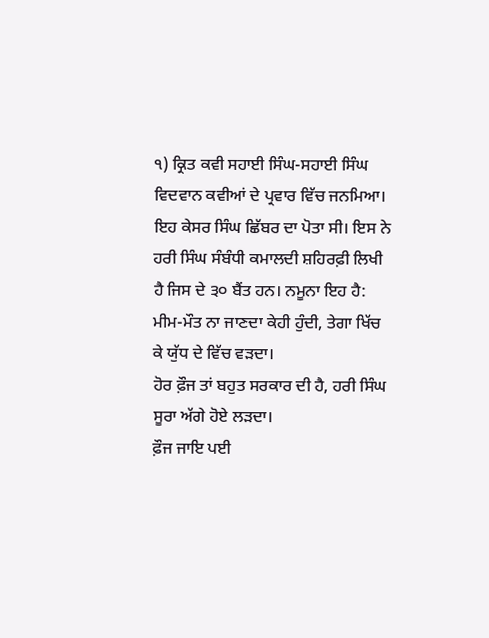੧) ਕ੍ਰਿਤ ਕਵੀ ਸਹਾਈ ਸਿੰਘ-ਸਹਾਈ ਸਿੰਘ ਵਿਦਵਾਨ ਕਵੀਆਂ ਦੇ ਪ੍ਰਵਾਰ ਵਿੱਚ ਜਨਮਿਆ। ਇਹ ਕੇਸਰ ਸਿੰਘ ਛਿੱਬਰ ਦਾ ਪੋਤਾ ਸੀ। ਇਸ ਨੇ ਹਰੀ ਸਿੰਘ ਸੰਬੰਧੀ ਕਮਾਲਦੀ ਸ਼ਹਿਰਫ਼ੀ ਲਿਖੀ ਹੈ ਜਿਸ ਦੇ ੩੦ ਬੈਂਤ ਹਨ। ਨਮੂਨਾ ਇਹ ਹੈ:
ਮੀਮ-ਮੌਤ ਨਾ ਜਾਣਦਾ ਕੇਹੀ ਹੁੰਦੀ, ਤੇਗਾ ਖਿੱਚ ਕੇ ਯੁੱਧ ਦੇ ਵਿੱਚ ਵੜਦਾ।
ਹੋਰ ਫ਼ੌਜ ਤਾਂ ਬਹੁਤ ਸਰਕਾਰ ਦੀ ਹੈ, ਹਰੀ ਸਿੰਘ ਸੂਰਾ ਅੱਗੇ ਹੋਏ ਲੜਦਾ।
ਫ਼ੌਜ ਜਾਇ ਪਈ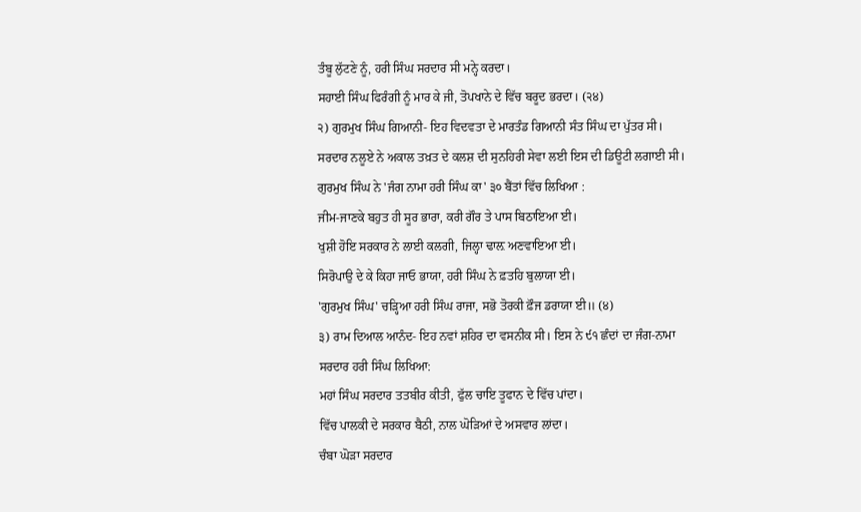ਤੰਬੂ ਲੁੱਟਣੇ ਨੂੰ, ਹਰੀ ਸਿੰਘ ਸਰਦਾਰ ਸੀ ਮਨ੍ਹੇ ਕਰਦਾ।
ਸਹਾਈ ਸਿੰਘ ਫਿਰੰਗੀ ਨੂੰ ਮਾਰ ਕੇ ਜੀ, ਤੋਪਖਾਨੇ ਦੇ ਵਿੱਚ ਬਰੂਦ ਭਰਦਾ। (੨੪)
੨) ਗੁਰਮੁਖ ਸਿੰਘ ਗਿਆਨੀ- ਇਹ ਵਿਦਵਤਾ ਦੇ ਮਾਰਤੰਡ ਗਿਆਨੀ ਸੰਤ ਸਿੰਘ ਦਾ ਪੁੱਤਰ ਸੀ। ਸਰਦਾਰ ਨਲੂਏ ਨੇ ਅਕਾਲ ਤਖ਼ਤ ਦੇ ਕਲਸ਼ ਦੀ ਸੁਨਹਿਰੀ ਸੇਵਾ ਲਈ ਇਸ ਦੀ ਡਿਊਟੀ ਲਗਾਈ ਸੀ। ਗੁਰਮੁਖ ਸਿੰਘ ਨੇ 'ਜੰਗ ਨਾਮਾ ਹਰੀ ਸਿੰਘ ਕਾ' ੩੦ ਬੈਂਤਾਂ ਵਿੱਚ ਲਿਖਿਆ :
ਜੀਮ-ਜਾਣਕੇ ਬਹੁਤ ਹੀ ਸੂਰ ਭਾਰਾ, ਕਰੀ ਗੌਰ ਤੇ ਪਾਸ ਬਿਠਾਇਆ ਈ।
ਖੁਸ਼ੀ ਹੋਇ ਸਰਕਾਰ ਨੇ ਲਾਈ ਕਲਗੀ, ਜਿਲ੍ਹਾ ਢਾਲ਼ ਅਣਵਾਇਆ ਈ।
ਸਿਰੋਪਾਉ ਦੇ ਕੇ ਕਿਹਾ ਜਾਓ ਭਾਯਾ, ਹਰੀ ਸਿੰਘ ਨੇ ਫ਼ਤਹਿ ਬੁਲਾਯਾ ਈ।
'ਗੁਰਮੁਖ ਸਿੰਘ' ਚੜ੍ਹਿਆ ਹਰੀ ਸਿੰਘ ਰਾਜਾ, ਸਭੋ ਤੋਰਕੀ ਫ਼ੌਜ ਡਰਾਯਾ ਈ॥ (੪)
੩) ਰਾਮ ਦਿਆਲ ਆਨੰਦ- ਇਹ ਨਵਾਂ ਸ਼ਹਿਰ ਦਾ ਵਸਨੀਕ ਸੀ। ਇਸ ਨੇ ੯੧ ਛੰਦਾਂ ਦਾ ਜੰਗ-ਨਾਮਾ ਸਰਦਾਰ ਹਰੀ ਸਿੰਘ ਲਿਖਿਆ:
ਮਹਾਂ ਸਿੰਘ ਸਰਦਾਰ ਤਤਬੀਰ ਕੀਤੀ, ਫੁੱਲ ਚਾਇ ਤੂਫਾਨ ਦੇ ਵਿੱਚ ਪਾਂਦਾ।
ਵਿੱਚ ਪਾਲਕੀ ਦੇ ਸਰਕਾਰ ਬੈਠੀ, ਨਾਲ ਘੋੜਿਆਂ ਦੇ ਅਸਵਾਰ ਲਾਂਦਾ।
ਚੰਬਾ ਘੋੜਾ ਸਰਦਾਰ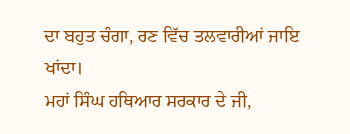ਦਾ ਬਹੁਤ ਚੰਗਾ, ਰਣ ਵਿੱਚ ਤਲਵਾਰੀਆਂ ਜਾਇ ਖਾਂਦਾ।
ਮਹਾਂ ਸਿੰਘ ਹਥਿਆਰ ਸਰਕਾਰ ਦੇ ਜੀ,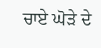ਚਾਏ ਘੋੜੇ ਦੇ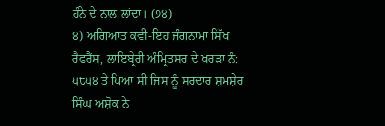ਹੰਨੇ ਦੇ ਨਾਲ ਲਾਂਦਾ। (੭੪)
੪) ਅਗਿਆਤ ਕਵੀ-ਇਹ ਜੰਗਨਾਮਾ ਸਿੱਖ ਰੈਫਰੈਂਸ, ਲਾਇਬ੍ਰੇਰੀ ਅੰਮ੍ਰਿਤਸਰ ਦੇ ਖਰੜਾ ਨੰ: ੫੮੫੪ ਤੇ ਪਿਆ ਸੀ ਜਿਸ ਨੂੰ ਸਰਦਾਰ ਸ਼ਮਸ਼ੇਰ ਸਿੰਘ ਅਸ਼ੋਕ ਨੇ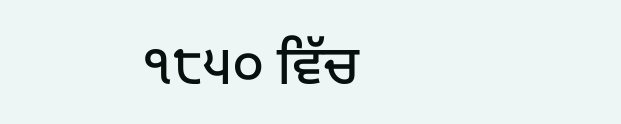੧੮੫੦ ਵਿੱਚ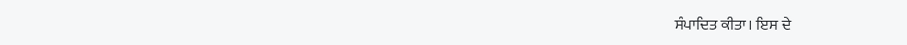ਸੰਪਾਦਿਤ ਕੀਤਾ। ਇਸ ਦੇ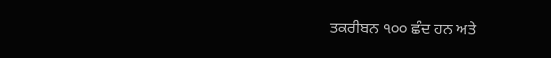ਤਕਰੀਬਨ ੧੦੦ ਛੰਦ ਹਨ ਅਤੇ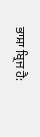ਭਾਸ਼ਾ ਬ੍ਰਿਜ ਹੈ: